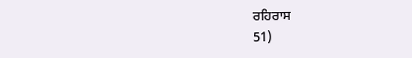ਰਹਿਰਾਸ
51)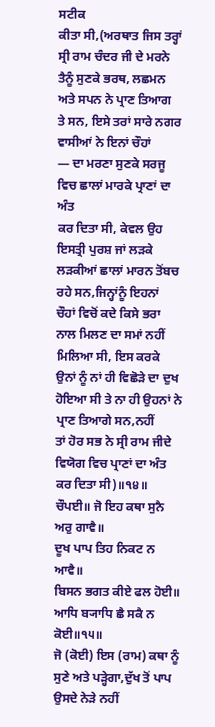ਸਟੀਕ
ਕੀਤਾ ਸੀ,(ਅਰਥਾਤ ਜਿਸ ਤਰ੍ਹਾਂ ਸ੍ਰੀ ਰਾਮ ਚੰਦਰ ਜੀ ਦੇ ਮਰਨੇ
ਤੈਨੂੰ ਸੁਣਕੇ ਭਰਥ, ਲਛਮਨ ਅਤੇ ਸਪਨ ਨੇ ਪ੍ਰਾਣ ਤਿਆਗ
ਤੇ ਸਨ, ਇਸੇ ਤਰਾਂ ਸਾਰੇ ਨਗਰ ਵਾਸੀਆਂ ਨੇ ਇਨਾਂ ਚੌਹਾਂ
— ਦਾ ਮਰਣਾ ਸੁਣਕੇ ਸਰਜੂ ਵਿਚ ਛਾਲਾਂ ਮਾਰਕੇ ਪ੍ਰਾਣਾਂ ਦਾ ਅੰਤ
ਕਰ ਦਿਤਾ ਸੀ, ਕੇਵਲ ਉਹ ਇਸਤ੍ਰੀ ਪੁਰਸ਼ ਜਾਂ ਲੜਕੇ
ਲੜਕੀਆਂ ਛਾਲਾਂ ਮਾਰਨ ਤੋਂਬਚ ਰਹੇ ਸਨ,ਜਿਨ੍ਹਾਂਨੂੰ ਇਹਨਾਂ
ਚੌਹਾਂ ਵਿਚੋਂ ਕਦੇ ਕਿਸੇ ਭਰਾ ਨਾਲ ਮਿਲਣ ਦਾ ਸਮਾਂ ਨਹੀਂ
ਮਿਲਿਆ ਸੀ, ਇਸ ਕਰਕੇ ਉਨਾਂ ਨੂੰ ਨਾਂ ਹੀ ਵਿਛੋੜੇ ਦਾ ਦੁਖ
ਹੋਇਆ ਸੀ ਤੇ ਨਾ ਹੀ ਉਹਨਾਂ ਨੇ ਪ੍ਰਾਣ ਤਿਆਗੇ ਸਨ,ਨਹੀਂ
ਤਾਂ ਹੋਰ ਸਭ ਨੇ ਸ੍ਰੀ ਰਾਮ ਜੀਦੇ ਵਿਯੋਗ ਵਿਚ ਪ੍ਰਾਣਾਂ ਦਾ ਅੰਤ
ਕਰ ਦਿਤਾ ਸੀ)॥੧੪॥
ਚੌਪਈ॥ ਜੋ ਇਹ ਕਥਾ ਸੁਨੈ ਅਰੁ ਗਾਵੈ॥
ਦੂਖ ਪਾਪ ਤਿਹ ਨਿਕਟ ਨ ਆਵੈ॥
ਬਿਸਨ ਭਗਤ ਕੀਏ ਫਲ ਹੋਈ॥
ਆਧਿ ਬ੍ਯਾਧਿ ਛੈ ਸਕੈ ਨ ਕੋਈ॥੧੫॥
ਜੋ (ਕੋਈ) ਇਸ (ਰਾਮ) ਕਥਾ ਨੂੰ ਸੁਣੇ ਅਤੇ ਪੜ੍ਹੇਗਾ,ਦੁੱਖ ਤੋਂ ਪਾਪ ਉਸਦੇ ਨੇੜੇ ਨਹੀਂ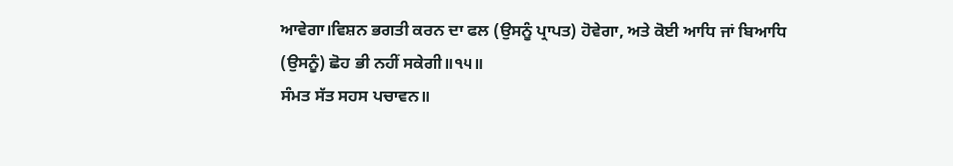ਆਵੇਗਾ।ਵਿਸ਼ਨ ਭਗਤੀ ਕਰਨ ਦਾ ਫਲ (ਉਸਨੂੰ ਪ੍ਰਾਪਤ) ਹੋਵੇਗਾ, ਅਤੇ ਕੋਈ ਆਧਿ ਜਾਂ ਬਿਆਧਿ (ਉਸਨੂੰ) ਛੋਹ ਭੀ ਨਹੀਂ ਸਕੇਗੀ॥੧੫॥
ਸੰਮਤ ਸੱਤ ਸਹਸ ਪਚਾਵਨ॥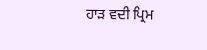ਹਾੜ ਵਦੀ ਪ੍ਰਿਮ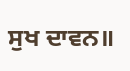ਸੁਖ ਦਾਵਨ॥